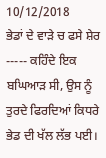10/12/2018
ਭੇਡਾਂ ਦੇ ਵਾੜੇ ਚ ਫਸੇ ਸ਼ੇਰ ----- ਕਹਿੰਦੇ ਇਕ ਬਘਿਆੜ ਸੀ, ਉਸ ਨੂੰ ਤੁਰਦੇ ਫਿਰਦਿਆਂ ਕਿਧਰੇ ਭੇਡ ਦੀ ਖੱਲ ਲੱਭ ਪਈ।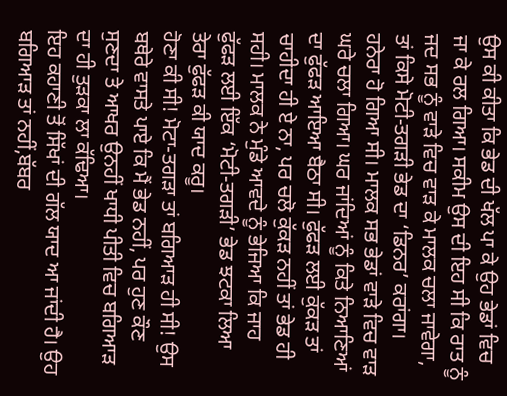ਉਸ ਕੀ ਕੀਤਾ ਕਿ ਭੇਡ ਦੀ ਖੱਲ ਪਾ ਕੇ ਉਹ ਭੇਡਾਂ ਵਿਚ ਜਾ ਕੇ ਰਲ ਗਿਆ। ਸਕੀਮ ਉਸ ਦੀ ਇਹ ਸੀ ਕਿ ਰਾਤ ਨੂੰ ਜਦ ਸਭ ਨੂੰ ਵਾੜੇ ਵਿਚ ਵਾੜ ਕੇ ਮਾਲਕ ਚਲਾ ਜਾਵੇਗਾ, ਤਾਂ ਕਿਸੇ ਮੋਟੀ-ਤਗੜੀ ਭੇਡ ਦਾ ‘ਡਿਨਰ’ ਕਰਾਂਗਾ। ਹਨੇਰਾ ਹੋ ਗਿਆ ਸੀ। ਮਾਲਕ ਸਭ ਭੇਡਾਂ ਵਾੜੇ ਵਿਚ ਵਾੜ ਘਰੇ ਚਲਾ ਗਿਆ। ਘਰ ਜਾਂਦਿਆਂ ਨੂੰ ਕਿਤੇ ਨਿਆਣਿਆਂ ਦਾ ਫੁੱਫੜ ਆਇਆ ਬੈਠਾ ਸੀ। ਫੁੱਫੜ ਲਈ ਕੁੱਕੜ ਤਾਂ ਚਾਹੀਦਾ ਹੀ ਏ ਨਾ, ਪਰ ਚਲੋ ਕੁੱਕੜ ਨਹੀਂ ਤਾਂ ਭੇਡ ਹੀ ਸਹੀ। ਮਾਲਕ ਨੇ ਮੁੰਡੇ ਆਵਦੇ ਨੂੰ ਭੇਜਿਆ ਕਿ ਜਾਹ ਫੁੱਫੜ ਲਈ ਇੱਕ ‘ਮੋਟੀ-ਤਗੜੀ’ ਭੇਡ ਝਟਕਾ ਲਿਆ ਤੇਰਾ ਫੁੱਫੜ ਕੀ ਯਾਦ ਕਰੂ।
ਹੋਣਾ ਕੀ ਸੀ! ਮੋਟਾ-ਤਗੜਾ ਤਾਂ ਬਗਿਆੜ ਹੀ ਸੀ! ਉਸ ਬਥੇਰੇ ਵਾਸਤੇ ਪਾਏ ਕਿ ਮੈਂ ਭੇਡ ਨਹੀਂ, ਪਰ ਹੁਣ ਕੌਣ ਸੁਣਦਾ ਤੇ ਆਖਰ ਉਨਹੀਂ ਖਾਧੀ ਪੀਤੀ ਵਿਚ ਬਗਿਆੜ ਦਾ ਹੀ ਤੁੜਕਾ ਲਾ ਕੱਢਿਆ।
ਇਹ ਕਹਾਣੀ ਤੋਂ ਸਿੱਖਾਂ ਦੀ ਗੱਲ ਯਾਦ ਆ ਜਾਂਦੀ ਹੈ। ਉਹ ਬਗਿਆੜ ਤਾਂ ਨਹੀਂ,ਬੱਬਰ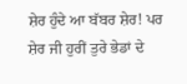ਸ਼ੇਰ ਹੁੰਦੇ ਆ ਬੱਬਰ ਸ਼ੇਰ! ਪਰ ਸ਼ੇਰ ਜੀ ਹੁਰੀਂ ਤੁਰੇ ਭੇਡਾਂ ਦੇ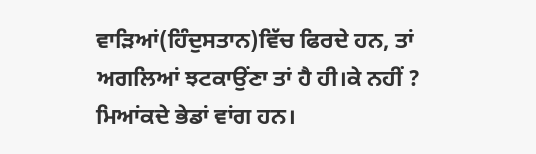ਵਾੜਿਆਂ(ਹਿੰਦੁਸਤਾਨ)ਵਿੱਚ ਫਿਰਦੇ ਹਨ, ਤਾਂ ਅਗਲਿਆਂ ਝਟਕਾਉਂਣਾ ਤਾਂ ਹੈ ਹੀ।ਕੇ ਨਹੀਂ ?
ਮਿਆਂਕਦੇ ਭੇਡਾਂ ਵਾਂਗ ਹਨ।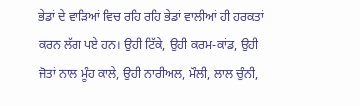ਭੇਡਾਂ ਦੇ ਵਾੜਿਆਂ ਵਿਚ ਰਹਿ ਰਹਿ ਭੇਡਾਂ ਵਾਲੀਆਂ ਹੀ ਹਰਕਤਾਂ ਕਰਨ ਲੱਗ ਪਏ ਹਨ। ਉਹੀ ਟਿੱਕੇ, ਉਹੀ ਕਰਮ-ਕਾਂਡ, ਉਹੀ ਜੋਤਾਂ ਨਾਲ ਮੂੰਹ ਕਾਲੇ, ਉਹੀ ਨਾਰੀਅਲ, ਮੌਲੀ, ਲਾਲ ਚੁੰਨੀ,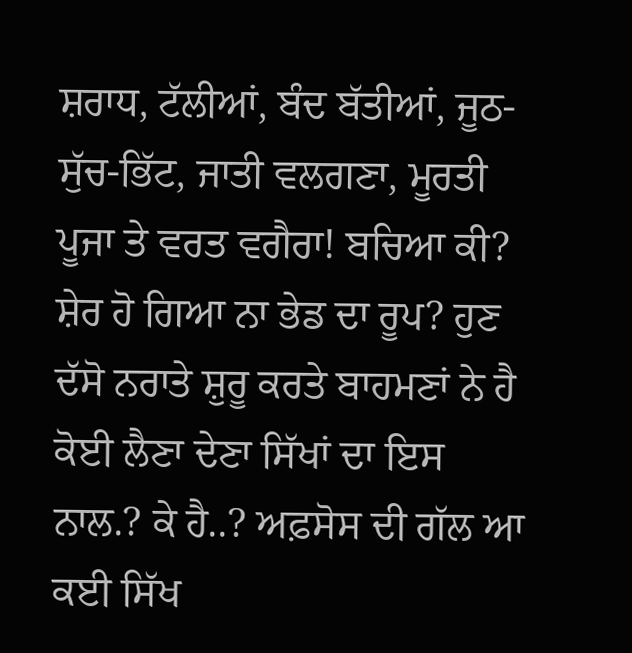ਸ਼ਰਾਧ, ਟੱਲੀਆਂ, ਬੰਦ ਬੱਤੀਆਂ, ਜੂਠ-ਸੁੱਚ-ਭਿੱਟ, ਜਾਤੀ ਵਲਗਣਾ, ਮੂਰਤੀ ਪੂਜਾ ਤੇ ਵਰਤ ਵਗੈਰਾ! ਬਚਿਆ ਕੀ? ਸ਼ੇਰ ਹੋ ਗਿਆ ਨਾ ਭੇਡ ਦਾ ਰੂਪ? ਹੁਣ ਦੱਸੋ ਨਰਾਤੇ ਸ਼ੁਰੂ ਕਰਤੇ ਬਾਹਮਣਾਂ ਨੇ ਹੈ ਕੋਈ ਲੈਣਾ ਦੇਣਾ ਸਿੱਖਾਂ ਦਾ ਇਸ ਨਾਲ.? ਕੇ ਹੈ..? ਅਫ਼ਸੋਸ ਦੀ ਗੱਲ ਆ ਕਈ ਸਿੱਖ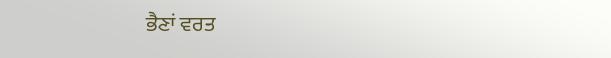ਭੈਣਾਂ ਵਰਤ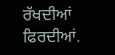ਰੱਖਦੀਆਂ ਫਿਰਦੀਆਂ.